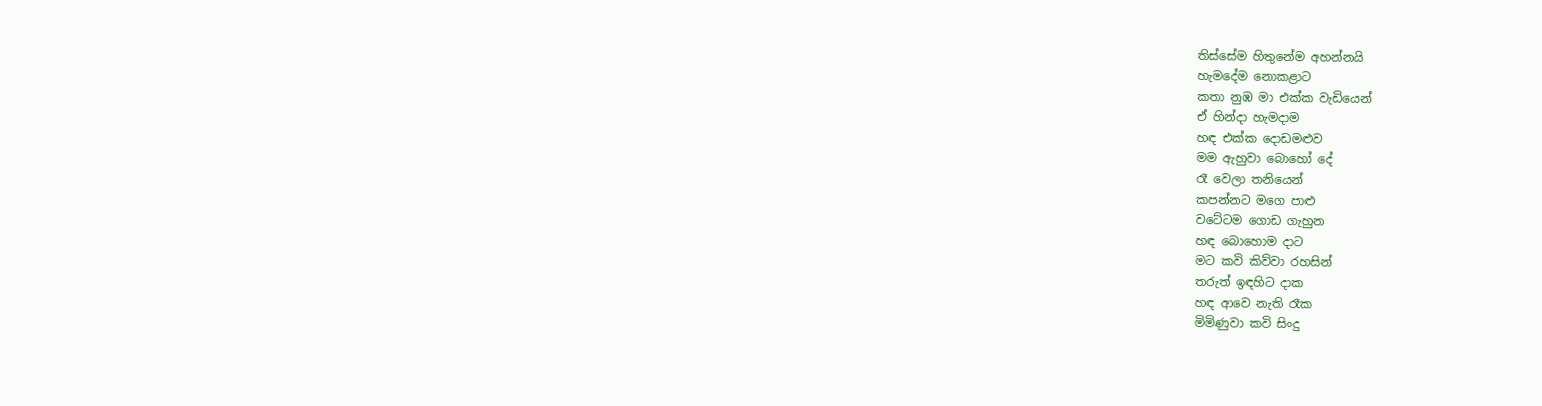තිස්සේම හිතුනේම අහන්නයි
හැමදේම නොකළාට
කතා නුඹ මා එක්ක වැඩියෙන්
ඒ හින්දා හැමදාම
හඳ එක්ක දොඩමළුව
මම ඇහුවා බොහෝ දේ
රෑ වෙලා තනියෙන්
කපන්නට මගෙ පාළු
වටේටම ගොඩ ගැහුන
හඳ බොහොම දාට
මට කවි කිව්වා රහසින්
තරුත් ඉඳහිට දාක
හඳ ආවෙ නැති රෑක
මිමිණුවා කවි සිංදු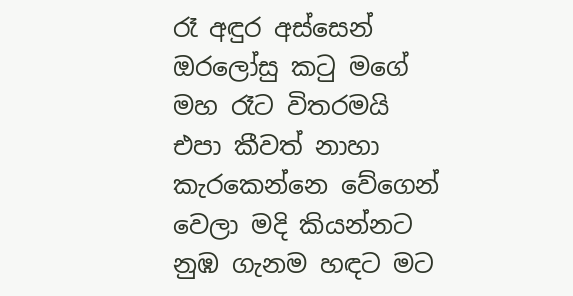රෑ අඳුර අස්සෙන්
ඔරලෝසු කටු මගේ
මහ රෑට විතරමයි
එපා කීවත් නාහා
කැරකෙන්නෙ වේගෙන්
වෙලා මදි කියන්නට
නුඹ ගැනම හඳට මට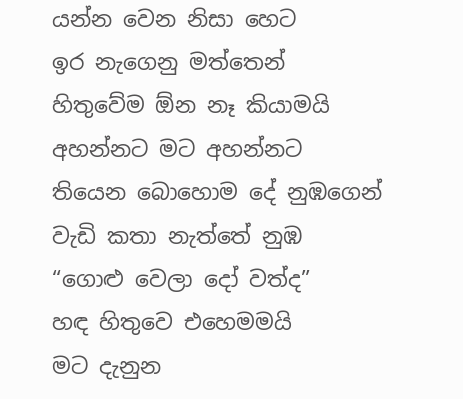යන්න වෙන නිසා හෙට
ඉර නැගෙනු මත්තෙන්
හිතුවේම ඕන නෑ කියාමයි
අහන්නට මට අහන්නට
තියෙන බොහොම දේ නුඹගෙන්
වැඩි කතා නැත්තේ නුඹ
“ගොළු වෙලා දෝ වත්ද”
හඳ හිතුවෙ එහෙමමයි
මට දැනුන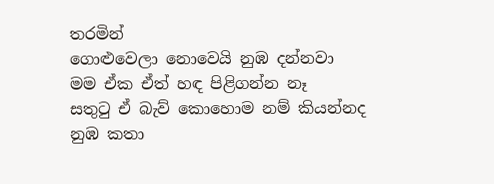තරමින්
ගොළුවෙලා නොවෙයි නුඹ දන්නවා
මම ඒක ඒත් හඳ පිළිගන්න නෑ
සතුටු ඒ බැව් කොහොම නම් කියන්නද
නුඹ කතා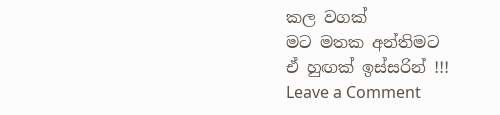කල වගක්
මට මතක අන්තිමට
ඒ හුඟක් ඉස්සරින් !!!
Leave a Comment